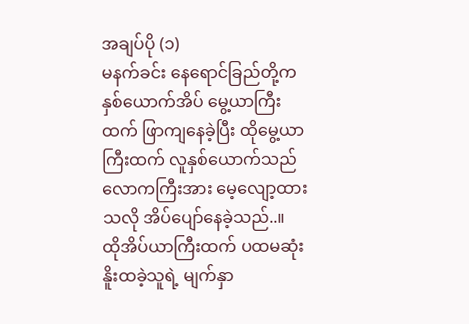အချပ်ပို (၁)
မနက်ခင်း နေရောင်ခြည်တို့က နှစ်ယောက်အိပ် မွေ့ယာကြီးထက် ဖြာကျနေခဲ့ပြီး ထိုမွေ့ယာကြီးထက် လူနှစ်ယောက်သည် လောကကြီးအား မေ့လျော့ထားသလို အိပ်ပျော်နေခဲ့သည်..။
ထိုအိပ်ယာကြီးထက် ပထမဆုံး နိူးထခဲ့သူရဲ့ မျက်နှာ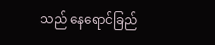သည် နေရောင်ခြည်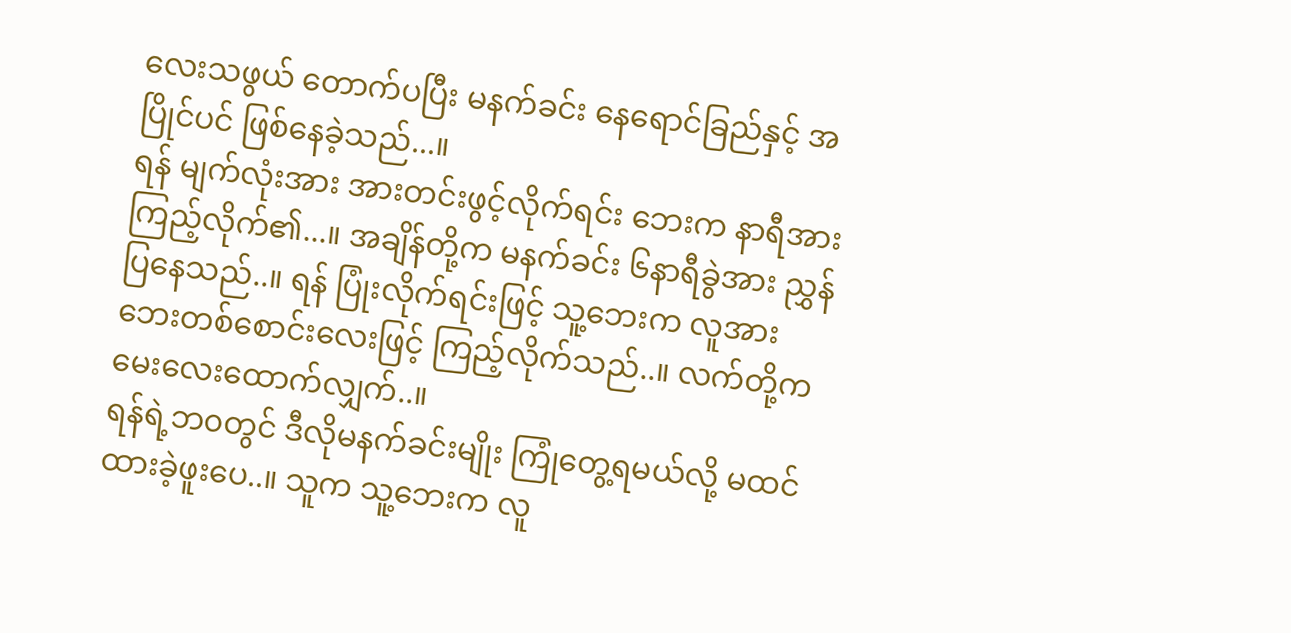လေးသဖွယ် တောက်ပပြီး မနက်ခင်း နေရောင်ခြည်နှင့် အပြိုင်ပင် ဖြစ်နေခဲ့သည်...။
ရန် မျက်လုံးအား အားတင်းဖွင့်လိုက်ရင်း ဘေးက နာရီအား ကြည့်လိုက်၏...။ အချိန်တို့က မနက်ခင်း ၆နာရီခွဲအား ညွှန်ပြနေသည်..။ ရန် ပြုံးလိုက်ရင်းဖြင့် သူ့ဘေးက လူအား ဘေးတစ်စောင်းလေးဖြင့် ကြည့်လိုက်သည်..။ လက်တို့က မေးလေးထောက်လျှက်..။
ရန်ရဲ့ဘ၀တွင် ဒီလိုမနက်ခင်းမျိုး ကြုံတွေ့ရမယ်လို့ မထင်ထားခဲ့ဖူးပေ..။ သူက သူ့ဘေးက လူ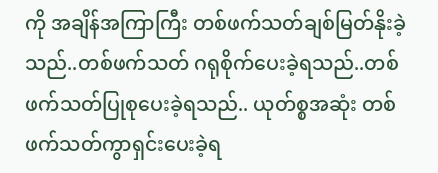ကို အချိန်အကြာကြီး တစ်ဖက်သတ်ချစ်မြတ်နိုးခဲ့သည်..တစ်ဖက်သတ် ဂရုစိုက်ပေးခဲ့ရသည်..တစ်ဖက်သတ်ပြုစုပေးခဲ့ရသည်.. ယုတ်စ္စအဆုံး တစ်ဖက်သတ်ကွာရှင်းပေးခဲ့ရ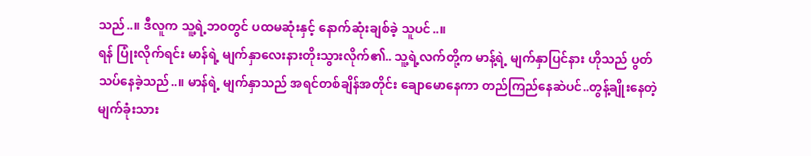သည်..။ ဒီလူက သူ့ရဲ့ဘ၀တွင် ပထမဆုံးနှင့် နောက်ဆုံးချစ်ခဲ့ သူပင်..။
ရန် ပြုံးလိုက်ရင်း မာန်ရဲ့ မျက်နှာလေးနားတိုးသွားလိုက်၏.. သူ့ရဲ့လက်တို့က မာန့်ရဲ့ မျက်နှာပြင်နား ဟိုသည် ပွတ်သပ်နေခဲ့သည်..။ မာန်ရဲ့ မျက်နှာသည် အရင်တစ်ချိန်အတိုင်း ချောမောနေကာ တည်ကြည်နေဆဲပင်..တွန့်ချိုးနေတဲ့ မျက်ခုံးသား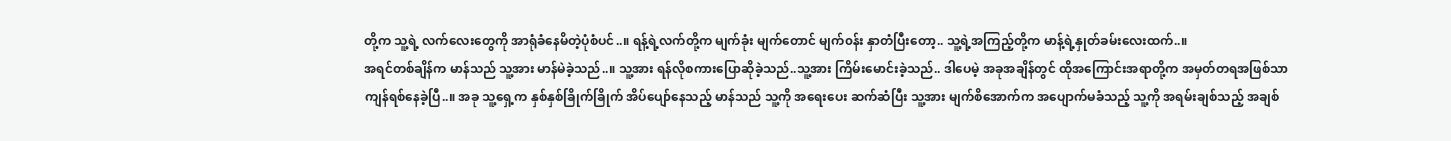တို့က သူ့ရဲ့ လက်လေးတွေကို အာရုံခံနေမိတဲ့ပုံစံပင်..။ ရန့်ရဲ့လက်တို့က မျက်ခုံး မျက်တောင် မျက်၀န်း နှာတံပြီးတော့.. သူ့ရဲ့အကြည့်တို့က မာန့်ရဲ့နှုတ်ခမ်းလေးထက်..။
အရင်တစ်ချိန်က မာန်သည် သူ့အား မာန်မဲခဲ့သည်..။ သူ့အား ရန်လိုစကားပြောဆိုခဲ့သည်..သူ့အား ကြိမ်းမောင်းခဲ့သည်.. ဒါပေမဲ့ အခုအချိန်တွင် ထိုအကြောင်းအရာတို့က အမှတ်တရအဖြစ်သာ ကျန်ရစ်နေခဲ့ပြီ..။ အခု သူ့ရှေ့က နှစ်နှစ်ခြိုက်ခြိုက် အိပ်ပျော်နေသည့် မာန်သည် သူ့ကို အရေးပေး ဆက်ဆံပြီး သူ့အား မျက်စိအောက်က အပျောက်မခံသည့် သူ့ကို အရမ်းချစ်သည့် အချစ်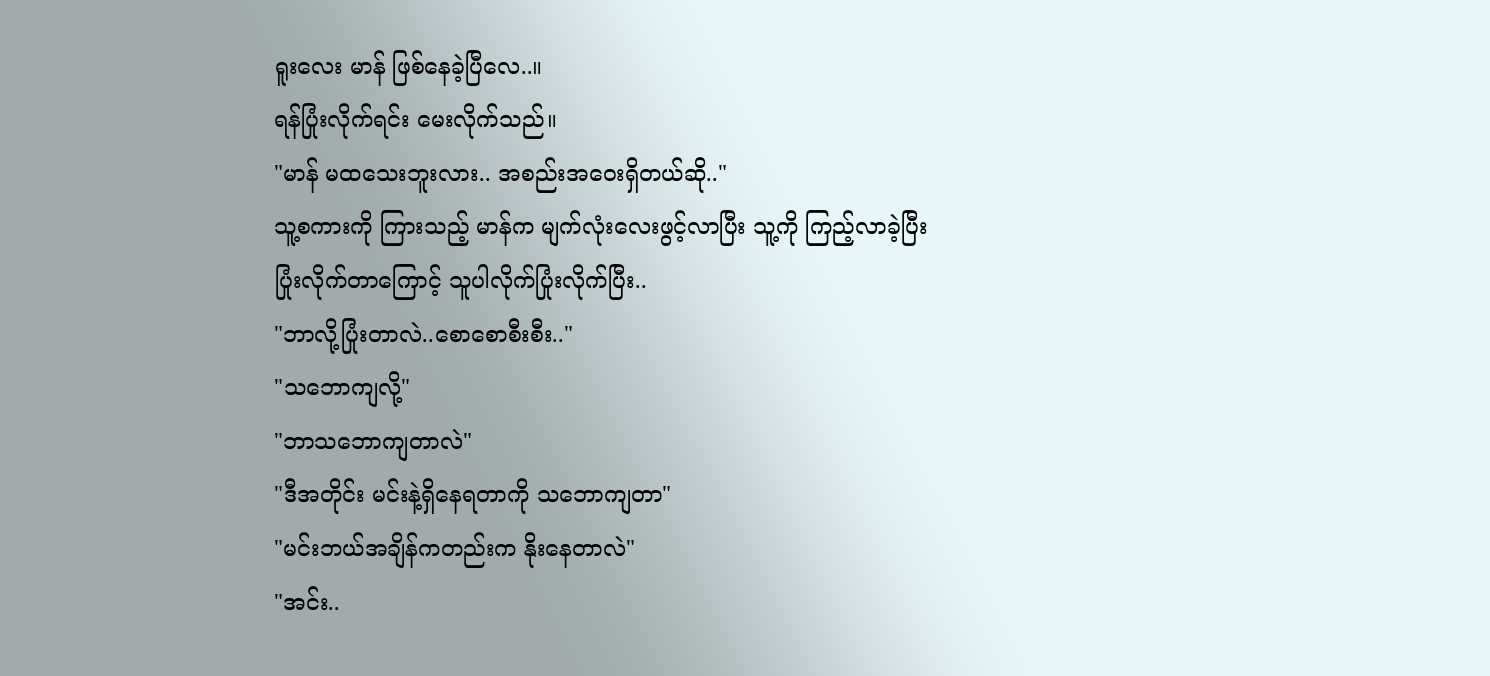ရူးလေး မာန် ဖြစ်နေခဲ့ပြီလေ..။
ရန်ပြုံးလိုက်ရင်း မေးလိုက်သည်။
"မာန် မထသေးဘူးလား.. အစည်းအဝေးရှိတယ်ဆို.."
သူ့စကားကို ကြားသည့် မာန်က မျက်လုံးလေးဖွင့်လာပြီး သူ့ကို ကြည့်လာခဲ့ပြီး ပြုံးလိုက်တာကြောင့် သူပါလိုက်ပြုံးလိုက်ပြီး..
"ဘာလို့ပြုံးတာလဲ..စောစောစီးစီး.."
"သဘောကျလို့"
"ဘာသဘောကျတာလဲ"
"ဒီအတိုင်း မင်းနဲ့ရှိနေရတာကို သဘောကျတာ"
"မင်းဘယ်အချိန်ကတည်းက နိုးနေတာလဲ"
"အင်း..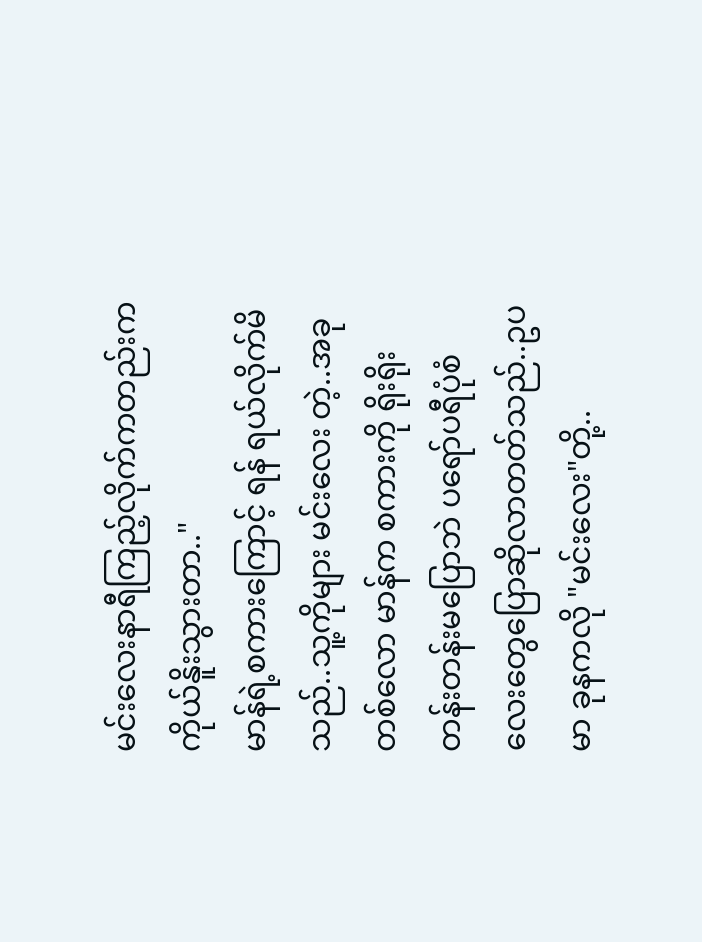မင်းလေးနာရီကြည့်လိုက်ကတည်းက ကိုယ်နိူးသွားတာ.."
မာန်ရဲ့စကားကြောင့် ရန် ရယ်လိုက်မိသည်..သူ့ကိုများ မင်းလေး တဲ့..အခုတစ်လော မာန်က စကားကို ရိုးရိုးတန်းတန်းမပြောဘဲ ပရော်ပရီပုံစံလေးတွေပြောဆိုလာတတ်သည်..ဥပမာ ခုနကလို "မင်းလေး"တို့..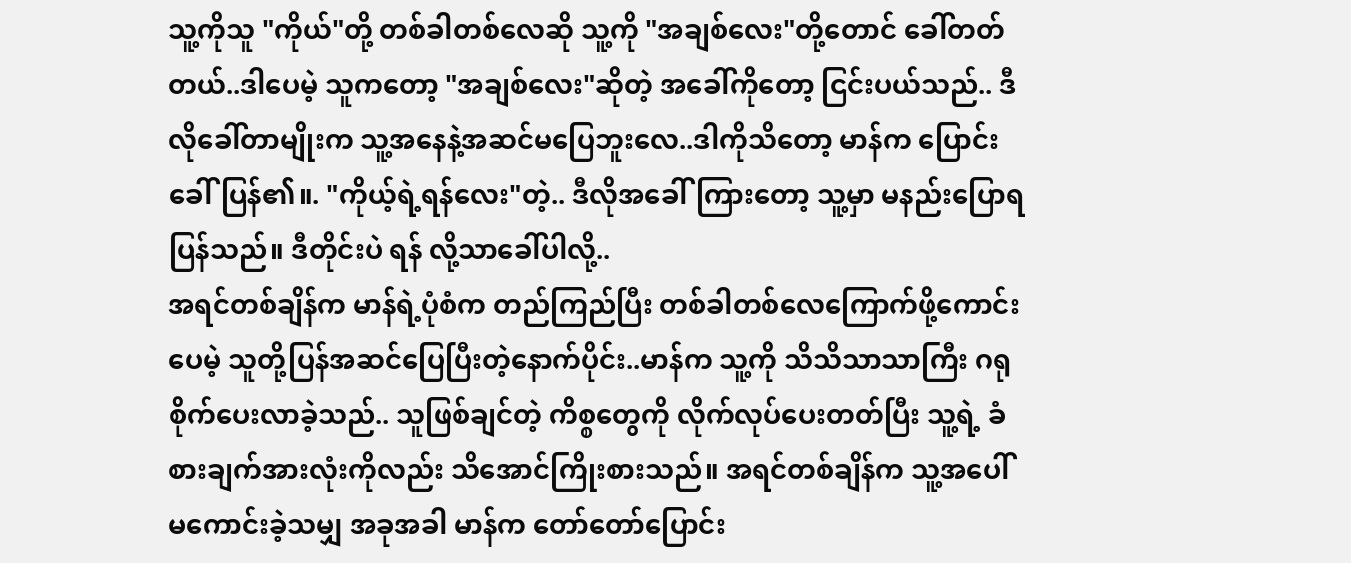သူ့ကိုသူ "ကိုယ်"တို့ တစ်ခါတစ်လေဆို သူ့ကို "အချစ်လေး"တို့တောင် ခေါ်တတ်တယ်..ဒါပေမဲ့ သူကတော့ "အချစ်လေး"ဆိုတဲ့ အခေါ်ကိုတော့ ငြင်းပယ်သည်.. ဒီလိုခေါ်တာမျိုးက သူ့အနေနဲ့အဆင်မပြေဘူးလေ..ဒါကိုသိတော့ မာန်က ပြောင်းခေါ်ပြန်၏။. "ကိုယ့်ရဲ့ရန်လေး"တဲ့.. ဒီလိုအခေါ်ကြားတော့ သူ့မှာ မနည်းပြောရပြန်သည်။ ဒီတိုင်းပဲ ရန် လို့သာခေါ်ပါလို့..
အရင်တစ်ချိန်က မာန်ရဲ့ပုံစံက တည်ကြည်ပြီး တစ်ခါတစ်လေကြောက်ဖို့ကောင်းပေမဲ့ သူတို့ပြန်အဆင်ပြေပြီးတဲ့နောက်ပိုင်း..မာန်က သူ့ကို သိသိသာသာကြီး ဂရုစိုက်ပေးလာခဲ့သည်.. သူဖြစ်ချင်တဲ့ ကိစ္စတွေကို လိုက်လုပ်ပေးတတ်ပြီး သူ့ရဲ့ ခံစားချက်အားလုံးကိုလည်း သိအောင်ကြိုးစားသည်။ အရင်တစ်ချိန်က သူ့အပေါ်မကောင်းခဲ့သမျှ အခုအခါ မာန်က တော်တော်ပြောင်း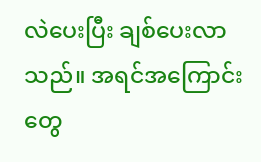လဲပေးပြီး ချစ်ပေးလာသည်။ အရင်အကြောင်းတွေ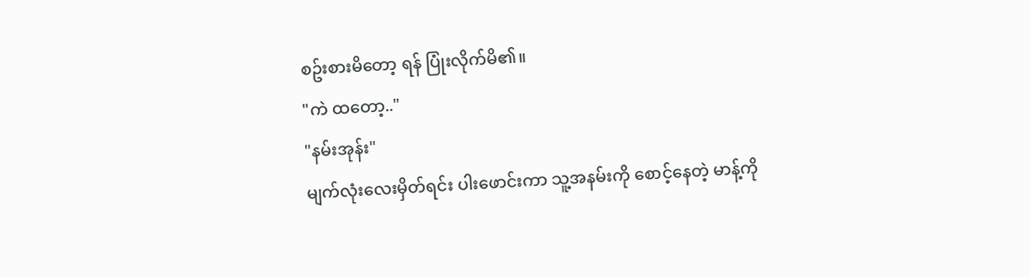စဥ်းစားမိတော့ ရန် ပြုံးလိုက်မိ၏။
"ကဲ ထတော့.."
"နမ်းအုန်း"
မျက်လုံးလေးမှိတ်ရင်း ပါးဖောင်းကာ သူ့အနမ်းကို စောင့်နေတဲ့ မာန့်ကို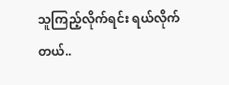သူကြည့်လိုက်ရင်း ရယ်လိုက်တယ်..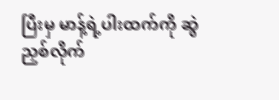ပြီးမှ မာန့်ရဲ့ပါးထက်ကို ဆွဲညှစ်လိုက်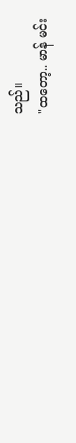သည်။
"ထတော့.. မာန် မင်း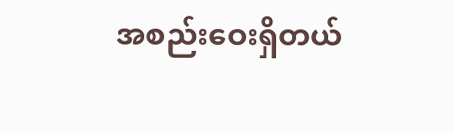အစည်းဝေးရှိတယ်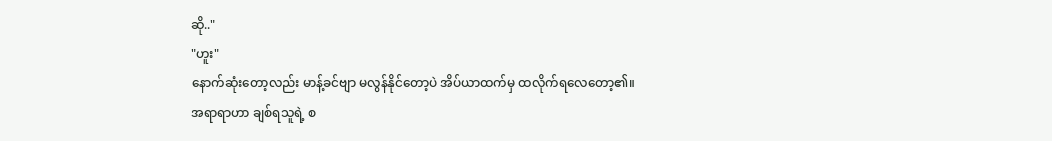ဆို.."
"ဟူး"
နောက်ဆုံးတော့လည်း မာန့်ခင်ဗျာ မလွန်နိုင်တော့ပဲ အိပ်ယာထက်မှ ထလိုက်ရလေတော့၏။
အရာရာဟာ ချစ်ရသူရဲ့ စ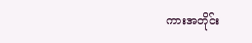ကားအတိုင်း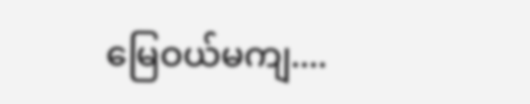မြေဝယ်မကျ....